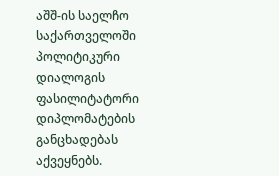აშშ-ის საელჩო საქართველოში პოლიტიკური დიალოგის ფასილიტატორი დიპლომატების განცხადებას აქვეყნებს.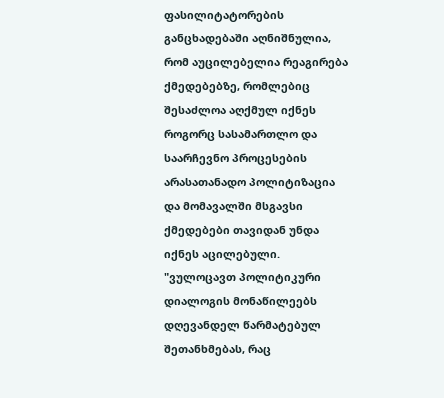ფასილიტატორების განცხადებაში აღნიშნულია, რომ აუცილებელია რეაგირება ქმედებებზე, რომლებიც შესაძლოა აღქმულ იქნეს როგორც სასამართლო და საარჩევნო პროცესების არასათანადო პოლიტიზაცია და მომავალში მსგავსი ქმედებები თავიდან უნდა იქნეს აცილებული.
"ვულოცავთ პოლიტიკური დიალოგის მონაწილეებს დღევანდელ წარმატებულ შეთანხმებას, რაც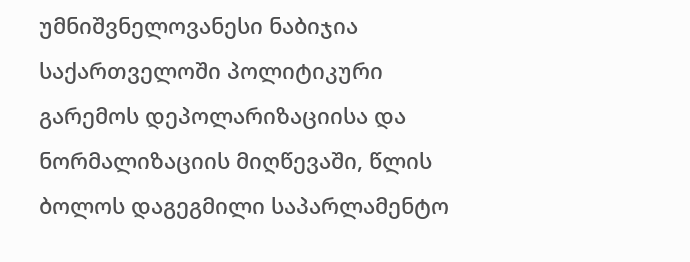უმნიშვნელოვანესი ნაბიჯია საქართველოში პოლიტიკური გარემოს დეპოლარიზაციისა და ნორმალიზაციის მიღწევაში, წლის ბოლოს დაგეგმილი საპარლამენტო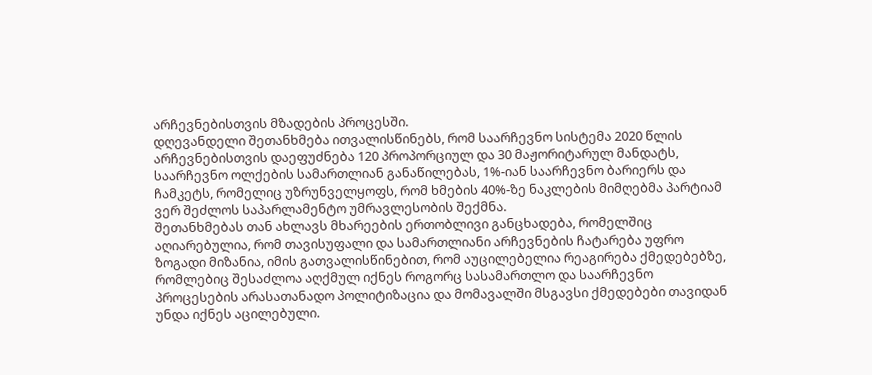არჩევნებისთვის მზადების პროცესში.
დღევანდელი შეთანხმება ითვალისწინებს, რომ საარჩევნო სისტემა 2020 წლის არჩევნებისთვის დაეფუძნება 120 პროპორციულ და 30 მაჟორიტარულ მანდატს, საარჩევნო ოლქების სამართლიან განაწილებას, 1%-იან საარჩევნო ბარიერს და ჩამკეტს, რომელიც უზრუნველყოფს, რომ ხმების 40%-ზე ნაკლების მიმღებმა პარტიამ ვერ შეძლოს საპარლამენტო უმრავლესობის შექმნა.
შეთანხმებას თან ახლავს მხარეების ერთობლივი განცხადება, რომელშიც აღიარებულია, რომ თავისუფალი და სამართლიანი არჩევნების ჩატარება უფრო ზოგადი მიზანია, იმის გათვალისწინებით, რომ აუცილებელია რეაგირება ქმედებებზე, რომლებიც შესაძლოა აღქმულ იქნეს როგორც სასამართლო და საარჩევნო პროცესების არასათანადო პოლიტიზაცია და მომავალში მსგავსი ქმედებები თავიდან უნდა იქნეს აცილებული.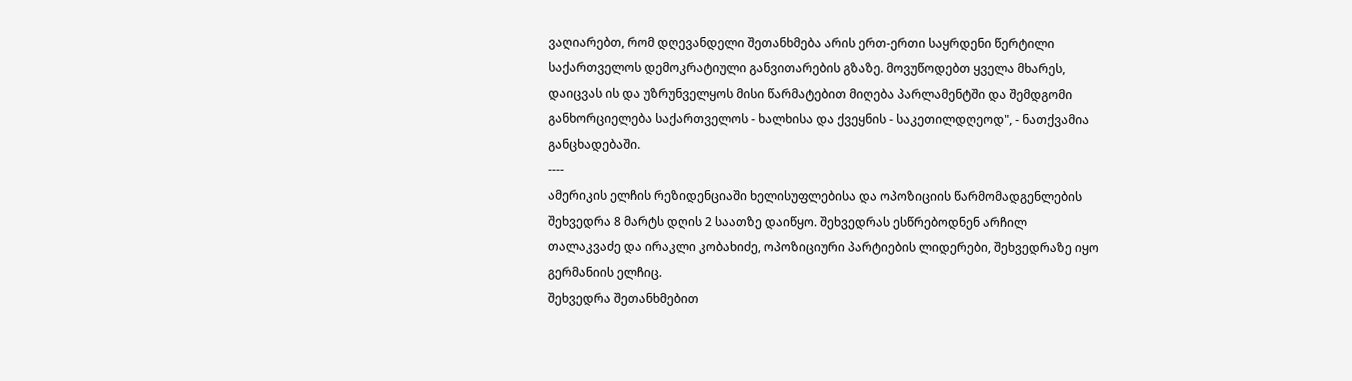ვაღიარებთ, რომ დღევანდელი შეთანხმება არის ერთ-ერთი საყრდენი წერტილი საქართველოს დემოკრატიული განვითარების გზაზე. მოვუწოდებთ ყველა მხარეს, დაიცვას ის და უზრუნველყოს მისი წარმატებით მიღება პარლამენტში და შემდგომი განხორციელება საქართველოს - ხალხისა და ქვეყნის - საკეთილდღეოდ", - ნათქვამია განცხადებაში.
----
ამერიკის ელჩის რეზიდენციაში ხელისუფლებისა და ოპოზიციის წარმომადგენლების შეხვედრა 8 მარტს დღის 2 საათზე დაიწყო. შეხვედრას ესწრებოდნენ არჩილ თალაკვაძე და ირაკლი კობახიძე, ოპოზიციური პარტიების ლიდერები, შეხვედრაზე იყო გერმანიის ელჩიც.
შეხვედრა შეთანხმებით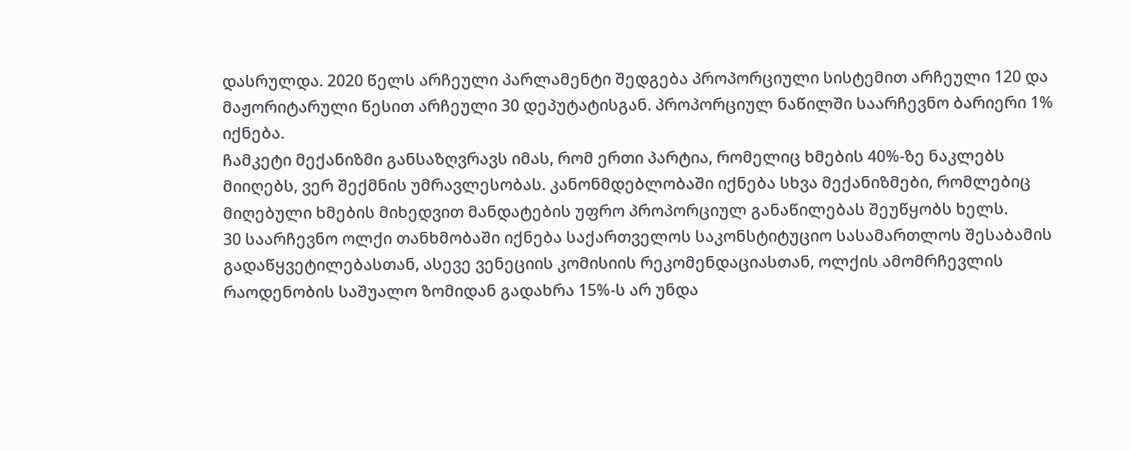დასრულდა. 2020 წელს არჩეული პარლამენტი შედგება პროპორციული სისტემით არჩეული 120 და მაჟორიტარული წესით არჩეული 30 დეპუტატისგან. პროპორციულ ნაწილში საარჩევნო ბარიერი 1% იქნება.
ჩამკეტი მექანიზმი განსაზღვრავს იმას, რომ ერთი პარტია, რომელიც ხმების 40%-ზე ნაკლებს მიიღებს, ვერ შექმნის უმრავლესობას. კანონმდებლობაში იქნება სხვა მექანიზმები, რომლებიც მიღებული ხმების მიხედვით მანდატების უფრო პროპორციულ განაწილებას შეუწყობს ხელს.
30 საარჩევნო ოლქი თანხმობაში იქნება საქართველოს საკონსტიტუციო სასამართლოს შესაბამის გადაწყვეტილებასთან, ასევე ვენეციის კომისიის რეკომენდაციასთან, ოლქის ამომრჩევლის რაოდენობის საშუალო ზომიდან გადახრა 15%-ს არ უნდა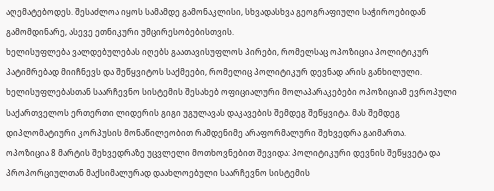აღემატებოდეს. შესაძლოა იყოს სამამდე გამონაკლისი, სხვადასხვა გეოგრაფიული საჭიროებიდან გამომდინარე, ასევე ეთნიკური უმცირესობებისთვის.
ხელისუფლება ვალდებულებას იღებს გაათავისუფლოს პირები, რომელსაც ოპოზიცია პოლიტიკურ პატიმრებად მიიჩნევს და შეწყვიტოს საქმეები, რომელიც პოლიტიკურ დევნად არის განხილული.
ხელისუფლებასთან საარჩევნო სისტემის შესახებ ოფიციალური მოლაპარაკებები ოპოზიციამ ევროპული საქართველოს ერთერთი ლიდერის გიგი უგულავას დაკავების შემდეგ შეწყვიტა. მას შემდეგ დიპლომატიური კორპუსის მონაწილეობით რამდენიმე არაფორმალური შეხვედრა გაიმართა.
ოპოზიცია 8 მარტის შეხვედრაზე უცვლელი მოთხოვნებით შევიდა: პოლიტიკური დევნის შეწყვეტა და პროპორციულთან მაქსიმალურად დაახლოებული საარჩევნო სისტემის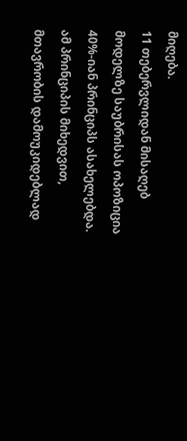მიღება.
11 თებერვლიდან მისაღებ მოდელზე საუბრისას ოპოზიცია 40%-იან პრინციპს ასახელებდა. ამ პრინციპის მიხედვით, მთავრობის დამოუკიდებლად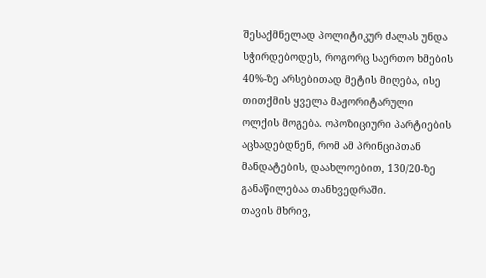შესაქმნელად პოლიტიკურ ძალას უნდა სჭირდებოდეს, როგორც საერთო ხმების 40%-ზე არსებითად მეტის მიღება, ისე თითქმის ყველა მაჟორიტარული ოლქის მოგება. ოპოზიციური პარტიების აცხადებდნენ, რომ ამ პრინციპთან მანდატების, დაახლოებით, 130/20-ზე განაწილებაა თანხვედრაში.
თავის მხრივ,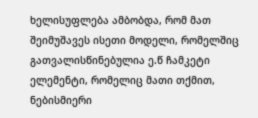ხელისუფლება ამბობდა, რომ მათ შეიმუშავეს ისეთი მოდელი, რომელშიც გათვალისწინებულია ე.წ ჩამკეტი ელემენტი, რომელიც მათი თქმით, ნებისმიერი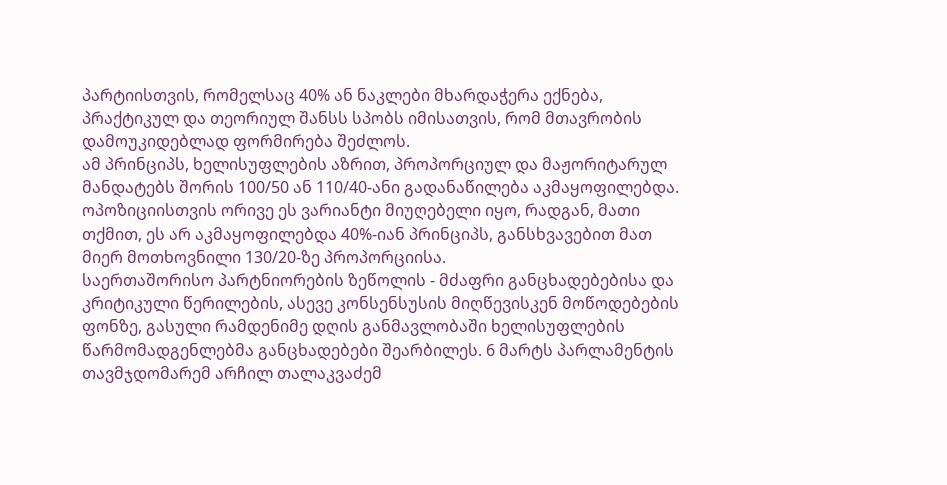პარტიისთვის, რომელსაც 40% ან ნაკლები მხარდაჭერა ექნება, პრაქტიკულ და თეორიულ შანსს სპობს იმისათვის, რომ მთავრობის დამოუკიდებლად ფორმირება შეძლოს.
ამ პრინციპს, ხელისუფლების აზრით, პროპორციულ და მაჟორიტარულ მანდატებს შორის 100/50 ან 110/40-ანი გადანაწილება აკმაყოფილებდა. ოპოზიციისთვის ორივე ეს ვარიანტი მიუღებელი იყო, რადგან, მათი თქმით, ეს არ აკმაყოფილებდა 40%-იან პრინციპს, განსხვავებით მათ მიერ მოთხოვნილი 130/20-ზე პროპორციისა.
საერთაშორისო პარტნიორების ზეწოლის - მძაფრი განცხადებებისა და კრიტიკული წერილების, ასევე კონსენსუსის მიღწევისკენ მოწოდებების ფონზე, გასული რამდენიმე დღის განმავლობაში ხელისუფლების წარმომადგენლებმა განცხადებები შეარბილეს. 6 მარტს პარლამენტის თავმჯდომარემ არჩილ თალაკვაძემ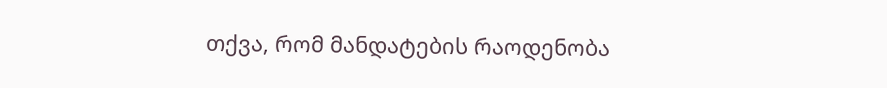თქვა, რომ მანდატების რაოდენობა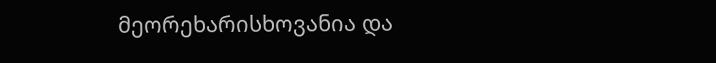მეორეხარისხოვანია და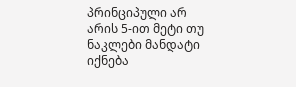პრინციპული არ არის 5-ით მეტი თუ ნაკლები მანდატი იქნება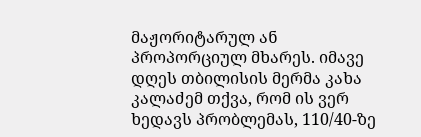მაჟორიტარულ ან პროპორციულ მხარეს. იმავე დღეს თბილისის მერმა კახა კალაძემ თქვა, რომ ის ვერ ხედავს პრობლემას, 110/40-ზე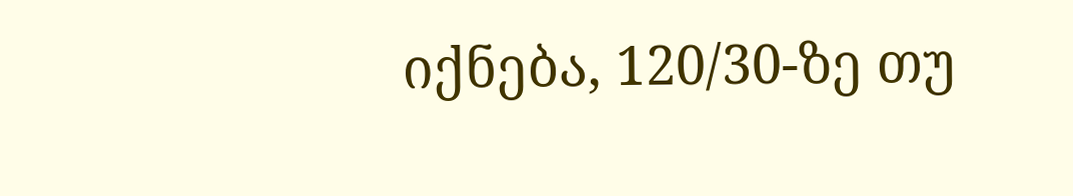იქნება, 120/30-ზე თუ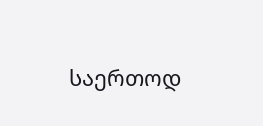საერთოდ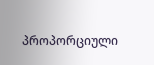პროპორციული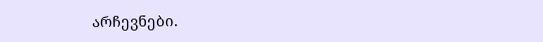არჩევნები.